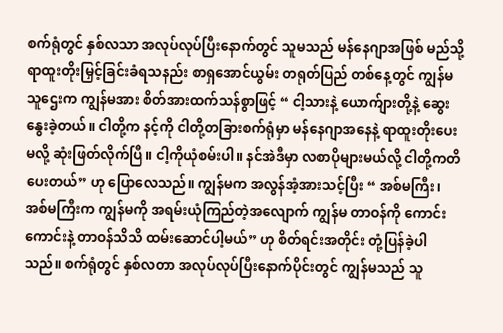စက်ရုံတွင် နှစ်လသာ အလုပ်လုပ်ပြီးနောက်တွင် သူမသည် မန်နေဂျာအဖြစ် မည်သို့ ရာထူးတိုးမြှင့်ခြင်းခံရသနည်း စာရှအောင်ယွမ်း တရုတ်ပြည် တစ်နေ့တွင် ကျွန်မ သူဌေးက ကျွန်မအား စိတ်အားထက်သန်စွာဖြင့် “ ငါ့သားနဲ့ ယောက်ျားတို့နဲ့ ဆွေးနွေးခဲ့တယ်။ ငါတို့က နင့်ကို ငါတို့တခြားစက်ရုံမှာ မန်နေဂျာအနေနဲ့ ရာထူးတိုးပေးမလို့ ဆုံးဖြတ်လိုက်ပြီ။ ငါ့ကိုယုံစမ်းပါ။ နင်အဲဒီမှာ လစာပိုများမယ်လို့ ငါတို့ကတိပေးတယ်” ဟု ပြောလေသည်။ ကျွန်မက အလွန်အံ့အားသင့်ပြီး “ အစ်မကြီး၊ အစ်မကြီးက ကျွန်မကို အရမ်းယုံကြည်တဲ့အလျောက် ကျွန်မ တာဝန်ကို ကောင်းကောင်းနဲ့ တာဝန်သိသိ ထမ်းဆောင်ပါ့မယ်” ဟု စိတ်ရင်းအတိုင်း တုံ့ပြန်ခဲ့ပါသည်။ စက်ရုံတွင် နှစ်လတာ အလုပ်လုပ်ပြီးနောက်ပိုင်းတွင် ကျွန်မသည် သူ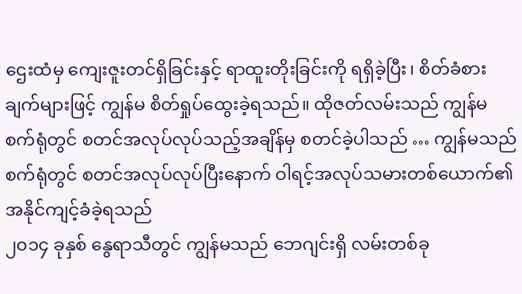ဌေးထံမှ ကျေးဇူးတင်ရှိခြင်းနှင့် ရာထူးတိုးခြင်းကို ရရှိခဲ့ပြီး၊ စိတ်ခံစားချက်များဖြင့် ကျွန်မ စိတ်ရှုပ်ထွေးခဲ့ရသည်။ ထိုဇတ်လမ်းသည် ကျွန်မ စက်ရုံတွင် စတင်အလုပ်လုပ်သည့်အချိန်မှ စတင်ခဲ့ပါသည် … ကျွန်မသည် စက်ရုံတွင် စတင်အလုပ်လုပ်ပြီးနောက် ဝါရင့်အလုပ်သမားတစ်ယောက်၏ အနိုင်ကျင့်ခံခဲ့ရသည်
၂၀၁၄ ခုနှစ် နွေရာသီတွင် ကျွန်မသည် ဘေဂျင်းရှိ လမ်းတစ်ခု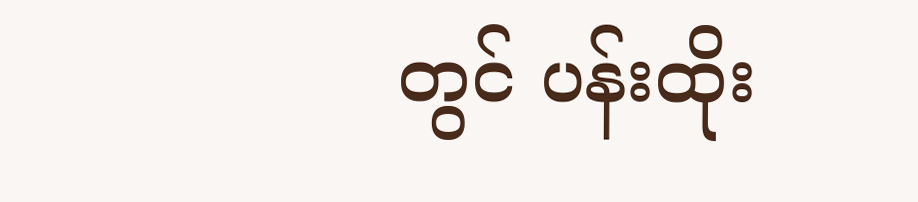တွင် ပန်းထိုး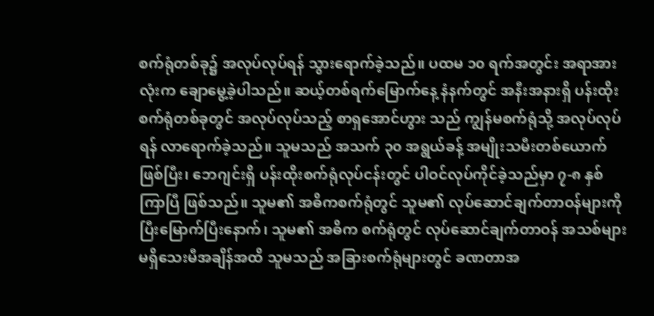စက်ရုံတစ်ခု၌ အလုပ်လုပ်ရန် သွားရောက်ခဲ့သည်။ ပထမ ၁၀ ရက်အတွင်း အရာအားလုံးက ချောမွေ့ခဲ့ပါသည်။ ဆယ့်တစ်ရက်မြောက်နေ့ နံနက်တွင် အနီးအနားရှိ ပန်းထိုးစက်ရုံတစ်ခုတွင် အလုပ်လုပ်သည့် စာရှအောင်ဟွား သည် ကျွန်မစက်ရုံသို့ အလုပ်လုပ်ရန် လာရောက်ခဲ့သည်။ သူမသည် အသက် ၃၀ အရွယ်ခန့် အမျိုးသမီးတစ်ယောက် ဖြစ်ပြီး၊ ဘေဂျင်းရှိ ပန်းထိုးစက်ရုံလုပ်ငန်းတွင် ပါဝင်လုပ်ကိုင်ခဲ့သည်မှာ ၇-၈ နှစ်ကြာပြီ ဖြစ်သည်။ သူမ၏ အဓိကစက်ရုံတွင် သူမ၏ လုပ်ဆောင်ချက်တာဝန်များကို ပြီးမြောက်ပြီးနောက်၊ သူမ၏ အဓိက စက်ရုံတွင် လုပ်ဆောင်ချက်တာဝန် အသစ်များ မရှိသေးမီအချိန်အထိ သူမသည် အခြားစက်ရုံများတွင် ခဏတာအ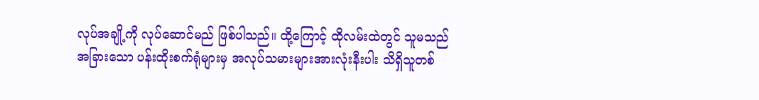လုပ်အချို့ကို လုပ်ဆောင်မည် ဖြစ်ပါသည်။ ထို့ကြောင့် ထိုလမ်းထဲတွင် သူမသည် အခြားသော ပန်းထိုးစက်ရုံများမှ အလုပ်သမားများအားလုံးနီးပါး သိရှိသူတစ်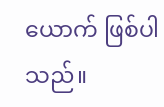ယောက် ဖြစ်ပါသည်။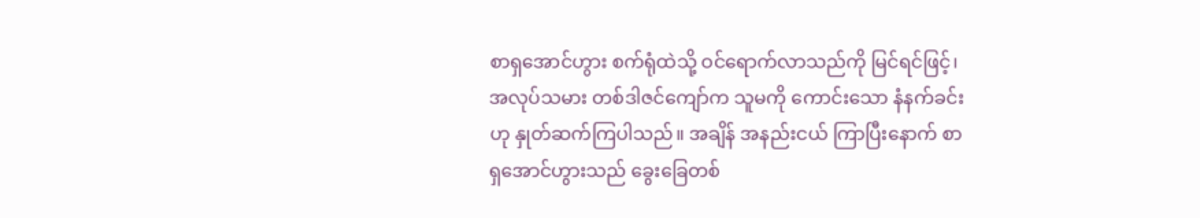စာရှအောင်ဟွား စက်ရုံထဲသို့ ဝင်ရောက်လာသည်ကို မြင်ရင်ဖြင့်၊ အလုပ်သမား တစ်ဒါဇင်ကျော်က သူမကို ကောင်းသော နံနက်ခင်း ဟု နှုတ်ဆက်ကြပါသည်။ အချိန် အနည်းငယ် ကြာပြီးနောက် စာရှအောင်ဟွားသည် ခွေးခြေတစ်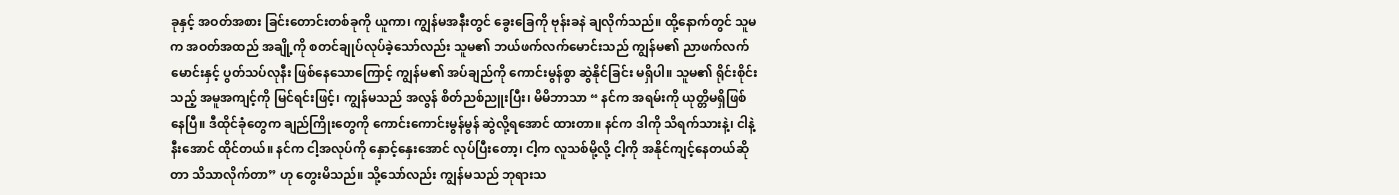ခုနှင့် အဝတ်အစား ခြင်းတောင်းတစ်ခုကို ယူကာ၊ ကျွန်မအနီးတွင် ခွေးခြေကို ဗုန်းခနဲ ချလိုက်သည်။ ထို့နောက်တွင် သူမက အဝတ်အထည် အချို့ကို စတင်ချုပ်လုပ်ခဲ့သော်လည်း သူမ၏ ဘယ်ဖက်လက်မောင်းသည် ကျွန်မ၏ ညာဖက်လက်မောင်းနှင့် ပွတ်သပ်လုနီး ဖြစ်နေသောကြောင့် ကျွန်မ၏ အပ်ချည်ကို ကောင်းမွန်စွာ ဆွဲနိုင်ခြင်း မရှိပါ။ သူမ၏ ရိုင်းစိုင်းသည့် အမူအကျင့်ကို မြင်ရင်းဖြင့်၊ ကျွန်မသည် အလွန် စိတ်ညစ်ညူးပြီး၊ မိမိဘာသာ “ နင်က အရမ်းကို ယုတ္တိမရှိဖြစ်နေပြီ။ ဒီထိုင်ခုံတွေက ချည်ကြိုးတွေကို ကောင်းကောင်းမွန်မွန် ဆွဲလို့ရအောင် ထားတာ။ နင်က ဒါကို သိရက်သားနဲ့၊ ငါနဲ့ နီးအောင် ထိုင်တယ်။ နင်က ငါ့အလုပ်ကို နှောင့်နှေးအောင် လုပ်ပြီးတော့၊ ငါ့က လူသစ်မို့လို့ ငါ့ကို အနိုင်ကျင့်နေတယ်ဆိုတာ သိသာလိုက်တာ” ဟု တွေးမိသည်။ သို့သော်လည်း ကျွန်မသည် ဘုရားသ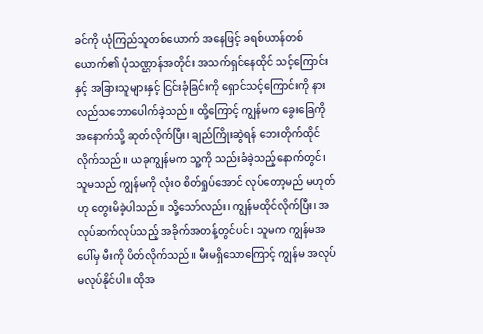ခင်ကို ယုံကြည်သူတစ်ယောက် အနေဖြင့် ခရစ်ယာန်တစ်ယောက်၏ ပုံသဏ္ဌာန်အတိုင်း အသက်ရှင်နေထိုင် သင့်ကြောင်းနှင့် အခြားသူများနှင့် ငြင်းခုံခြင်းကို ရှောင်သင့်ကြောင်းကို နားလည်သဘောပေါက်ခဲ့သည်။ ထို့ကြောင့် ကျွန်မက ခွေးခြေကို အနောက်သို့ ဆုတ်လိုက်ပြီး၊ ချည်ကြိုးဆွဲရန် ဘေးတိုက်ထိုင်လိုက်သည်။ ယခုကျွန်မက သူ့ကို သည်းခံခဲ့သည့်နောက်တွင်၊ သူမသည် ကျွန်မကို လုံးဝ စိတ်ရှုပ်အောင် လုပ်တော့မည် မဟုတ်ဟု တွေးမိခဲ့ပါသည်။ သို့သော်လည်း၊ ကျွန်မထိုင်လိုက်ပြီး၊ အလုပ်ဆက်လုပ်သည့် အခိုက်အတန့်တွင်ပင်၊ သူမက ကျွန်မအပေါ်မှ မီးကို ပိတ်လိုက်သည်။ မီးမရှိသောကြောင့် ကျွန်မ အလုပ်မလုပ်နိုင်ပါ။ ထိုအ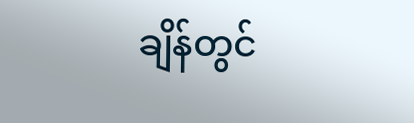ချိန်တွင်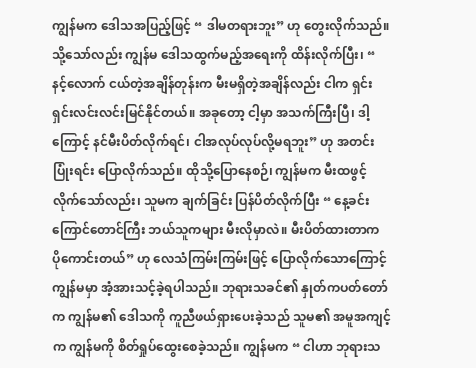ကျွန်မက ဒေါသအပြည့်ဖြင့် “ ဒါမတရားဘူး” ဟု တွေးလိုက်သည်။ သို့သော်လည်း ကျွန်မ ဒေါသထွက်မည့်အရေးကို ထိန်းလိုက်ပြီး၊ “ နင့်လောက် ငယ်တဲ့အချိန်တုန်းက မီးမရှိတဲ့အချိန်လည်း ငါက ရှင်းရှင်းလင်းလင်းမြင်နိုင်တယ်။ အခုတော့ ငါ့မှာ အသက်ကြီးပြီ၊ ဒါ့ကြောင့် နင်မီးပိတ်လိုက်ရင်၊ ငါအလုပ်လုပ်လို့မရဘူး” ဟု အတင်းပြုံးရင်း ပြောလိုက်သည်။ ထိုသို့ပြောနေစဉ်၊ ကျွန်မက မီးထဖွင့်လိုက်သော်လည်း၊ သူမက ချက်ခြင်း ပြန်ပိတ်လိုက်ပြီး “ နေ့ခင်းကြောင်တောင်ကြီး ဘယ်သူကများ မီးလိုမှာလဲ။ မီးပိတ်ထားတာက ပိုကောင်းတယ်” ဟု လေသံကြမ်းကြမ်းဖြင့် ပြောလိုက်သောကြောင့် ကျွန်မမှာ အံ့အားသင့်ခဲ့ရပါသည်။ ဘုရားသခင်၏ နှုတ်ကပတ်တော်က ကျွန်မ၏ ဒေါသကို ကူညီဖယ်ရှားပေးခဲ့သည် သူမ၏ အမူအကျင့်က ကျွန်မကို စိတ်ရှုပ်ထွေးစေခဲ့သည်။ ကျွန်မက “ ငါဟာ ဘုရားသ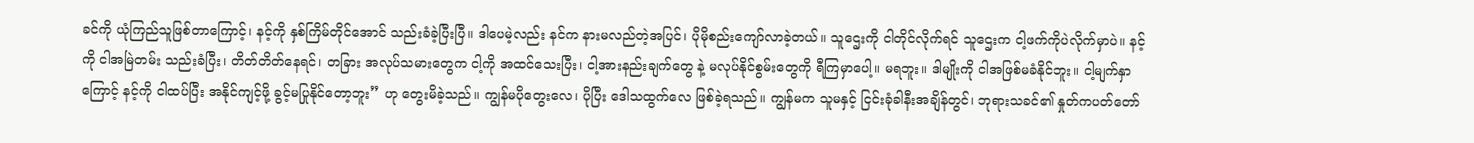ခင်ကို ယုံကြည်သူဖြစ်တာကြောင့်၊ နင့်ကို နှစ်ကြိမ်တိုင်အောင် သည်းခံခဲ့ပြီးပြီ။ ဒါပေမဲ့လည်း နင်က နားမလည်တဲ့အပြင်၊ ပိုမိုစည်းကျော်လာခဲ့တယ်။ သူဌေးကို ငါတိုင်လိုက်ရင် သူဌေးက ငါ့ဖက်ကိုပဲလိုက်မှာပဲ။ နင့်ကို ငါအမြဲတမ်း သည်းခံပြီး၊ တိတ်တိတ်နေရင်၊ တခြား အလုပ်သမားတွေက ငါ့ကို အထင်သေးပြီး၊ ငါ့အားနည်းချက်တွေ နဲ့ မလုပ်နိုင်စွမ်းတွေကို ရီကြမှာပေါ့။ မရဘူး။ ဒါမျိုးကို ငါအဖြစ်မခံနိုင်ဘူး။ ငါ့မျက်နှာကြောင့် နင့်ကို ငါထပ်ပြီး အနိုင်ကျင့်ဖို့ ခွင့်မပြုနိုင်တော့ဘူး” ဟု တွေးမိခဲ့သည်။ ကျွန်မပိုတွေးလေ၊ ပိုပြီး ဒေါသထွက်လေ ဖြစ်ခဲ့ရသည်။ ကျွန်မက သူမနှင့် ငြင်းခုံခါနီးအချိန်တွင်၊ ဘုရားသခင်၏ နှုတ်ကပတ်တော်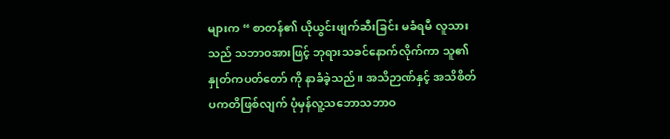များက “ စာတန်၏ ယိုယွင်းဖျက်ဆီးခြင်း မခံရမီ လူသားသည် သဘာဝအားဖြင့် ဘုရားသခင်နောက်လိုက်ကာ သူ၏ နှုတ်ကပတ်တော် ကို နာခံခဲ့သည်။ အသိဉာဏ်နှင့် အသိစိတ် ပကတိဖြစ်လျက် ပုံမှန်လူ့သဘောသဘာဝ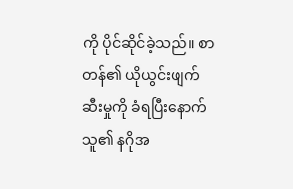ကို ပိုင်ဆိုင်ခဲ့သည်။ စာတန်၏ ယိုယွင်းဖျက်ဆီးမှုကို ခံရပြီးနောက် သူ၏ နဂိုအ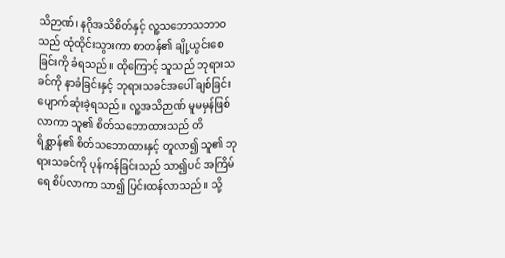သိဉာဏ်၊ နဂိုအသိစိတ်နှင့် လူ့သဘောသဘာဝသည် ထုံထိုင်းသွားကာ စာတန်၏ ချို့ယွင်းစေခြင်းကို ခံရသည်။ ထိုကြောင့် သူသည် ဘုရားသခင်ကို နာခံခြင်းနှင့် ဘုရားသခင်အပေါ် ချစ်ခြင်း ပျောက်ဆုံးခဲ့ရသည်။ လူ့အသိဉာဏ် မူမမှန်ဖြစ်လာကာ သူ၏ စိတ်သဘောထားသည် တိရိစ္ဆာန်၏ စိတ်သဘောထားနှင့် တူလာ၍ သူ၏ ဘုရားသခင်ကို ပုန်ကန်ခြင်းသည် သာ၍ပင် အကြိမ်ရေ စိပ်လာကာ သာ၍ ပြင်းထန်လာသည်။ သို့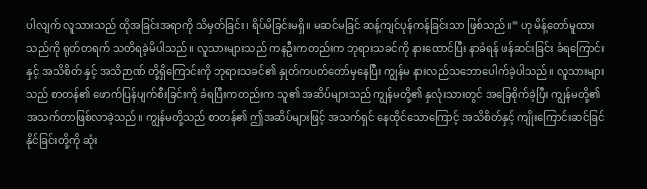ပါလျက် လူသားသည် ထိုအခြင်းအရာကို သိမှတ်ခြင်း၊ ရိပ်မိခြင်းမရှိ။ မဆင်မခြင် ဆန့်ကျင်ပုန်ကန်ခြင်းသာ ဖြစ်သည်။” ဟု မိန့်တော်မူထားသည်ကို ရုတ်တရက် သတိရခဲ့မိပါသည်။ လူသားများသည် ကနဦးကတည်းက ဘုရားသခင်ကို နားထောင်ပြီး နာခံရန် ဖန်ဆင်းခြင်း ခံရကြောင်းနှင့် အသိစိတ် နှင့် အသိဉာဏ် တို့ရှိကြောင်းကို ဘုရားသခင်၏ နှုတ်ကပတ်တော်မှနေပြီး ကျွန်မ နားလည်သဘောပေါက်ခဲ့ပါသည်။ လူသားများသည် စာတန်၏ ဖောက်ပြန်ပျက်စီးခြင်းကို ခံရပြီးကတည်းက သူ၏ အဆိပ်များသည် ကျွန်မတို့၏ နှလုံးသားတွင် အခြေစိုက်ခဲ့ပြီး ကျွန်မတို့၏ အသက်တာဖြစ်လာခဲ့သည်။ ကျွန်မတို့သည် စာတန်၏ ဤအဆိပ်များဖြင့် အသက်ရှင် နေထိုင်သောကြောင့် အသိစိတ်နှင့် ကျိုးကြောင်းဆင်ခြင်နိုင်ခြင်းတို့ကို ဆုံး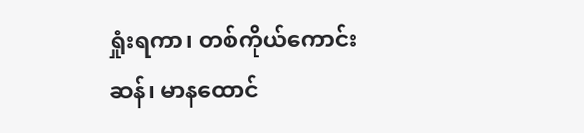ရှုံးရကာ၊ တစ်ကိုယ်ကောင်းဆန်၊ မာနထောင်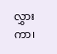လွှားကာ၊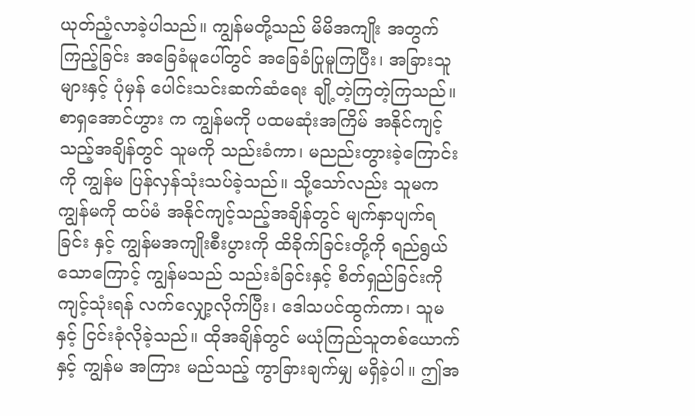ယုတ်ညံ့လာခဲ့ပါသည်။ ကျွန်မတို့သည် မိမိအကျိုး အတွက်ကြည့်ခြင်း အခြေခံမူပေါ်တွင် အခြေခံပြုမူကြပြီး၊ အခြားသူများနှင့် ပုံမှန် ပေါင်းသင်းဆက်ဆံရေး ချို့တဲ့ကြတဲ့ကြသည်။ စာရှအောင်ဟွား က ကျွန်မကို ပထမဆုံးအကြိမ် အနိုင်ကျင့်သည့်အချိန်တွင် သူမကို သည်းခံကာ၊ မညည်းတွားခဲ့ကြောင်းကို ကျွန်မ ပြန်လှန်သုံးသပ်ခဲ့သည်။ သို့သော်လည်း သူမက ကျွန်မကို ထပ်မံ အနိုင်ကျင့်သည့်အချိန်တွင် မျက်နှာပျက်ရခြင်း နှင့် ကျွန်မအကျိုးစီးပွားကို ထိခိုက်ခြင်းတို့ကို ရည်ရွယ်သောကြောင့် ကျွန်မသည် သည်းခံခြင်းနှင့် စိတ်ရှည်ခြင်းကို ကျင့်သုံးရန် လက်လျှော့လိုက်ပြီး၊ ဒေါသပင်ထွက်ကာ၊ သူမနှင့် ငြင်းခုံလိုခဲ့သည်။ ထိုအချိန်တွင် မယုံကြည်သူတစ်ယောက်နှင့် ကျွန်မ အကြား မည်သည့် ကွာခြားချက်မျှ မရှိခဲ့ပါ။ ဤအ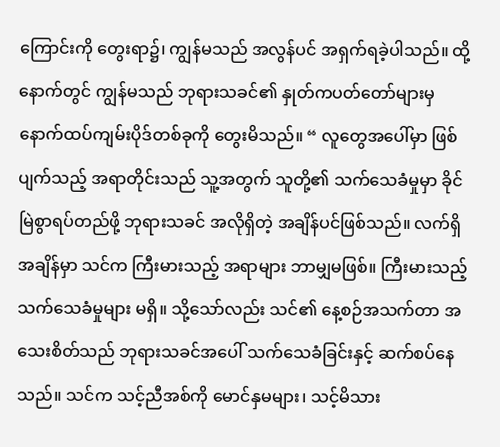ကြောင်းကို တွေးရာ၌၊ ကျွန်မသည် အလွန်ပင် အရှက်ရခဲ့ပါသည်။ ထို့နောက်တွင် ကျွန်မသည် ဘုရားသခင်၏ နှုတ်ကပတ်တော်များမှ နောက်ထပ်ကျမ်းပိုဒ်တစ်ခုကို တွေးမိသည်။ “ လူတွေအပေါ်မှာ ဖြစ်ပျက်သည့် အရာတိုင်းသည် သူ့အတွက် သူတို့၏ သက်သေခံမှုမှာ ခိုင်မြဲစွာရပ်တည်ဖို့ ဘုရားသခင် အလိုရှိတဲ့ အချိန်ပင်ဖြစ်သည်။ လက်ရှိအချိန်မှာ သင်က ကြီးမားသည့် အရာများ ဘာမျှမဖြစ်။ ကြီးမားသည့် သက်သေခံမှုများ မရှိ။ သို့သော်လည်း သင်၏ နေ့စဉ်အသက်တာ အသေးစိတ်သည် ဘုရားသခင်အပေါ် သက်သေခံခြင်းနှင့် ဆက်စပ်နေသည်။ သင်က သင့်ညီအစ်ကို မောင်နှမများ၊ သင့်မိသား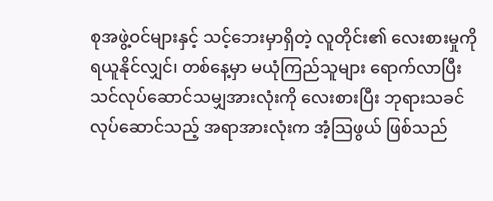စုအဖွဲ့ဝင်များနှင့် သင့်ဘေးမှာရှိတဲ့ လူတိုင်း၏ လေးစားမှုကို ရယူနိုင်လျှင်၊ တစ်နေ့မှာ မယုံကြည်သူများ ရောက်လာပြီး သင်လုပ်ဆောင်သမျှအားလုံးကို လေးစားပြီး ဘုရားသခင် လုပ်ဆောင်သည့် အရာအားလုံးက အံ့သြဖွယ် ဖြစ်သည်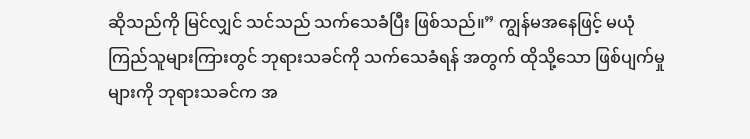ဆိုသည်ကို မြင်လျှင် သင်သည် သက်သေခံပြီး ဖြစ်သည်။” ကျွန်မအနေဖြင့် မယုံကြည်သူများကြားတွင် ဘုရားသခင်ကို သက်သေခံရန် အတွက် ထိုသို့သော ဖြစ်ပျက်မှုများကို ဘုရားသခင်က အ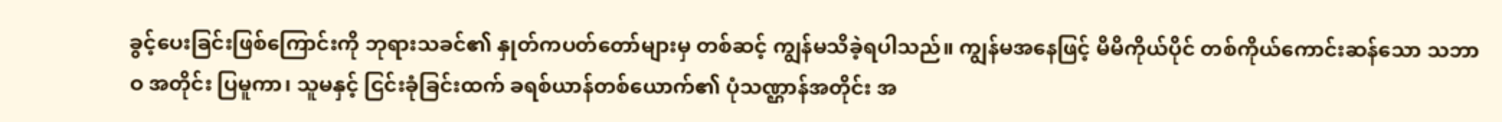ခွင့်ပေးခြင်းဖြစ်ကြောင်းကို ဘုရားသခင်၏ နှုတ်ကပတ်တော်များမှ တစ်ဆင့် ကျွန်မသိခဲ့ရပါသည်။ ကျွန်မအနေဖြင့် မိမိကိုယ်ပိုင် တစ်ကိုယ်ကောင်းဆန်သော သဘာဝ အတိုင်း ပြမူကာ၊ သူမနှင့် ငြင်းခုံခြင်းထက် ခရစ်ယာန်တစ်ယောက်၏ ပုံသဏ္ဌာန်အတိုင်း အ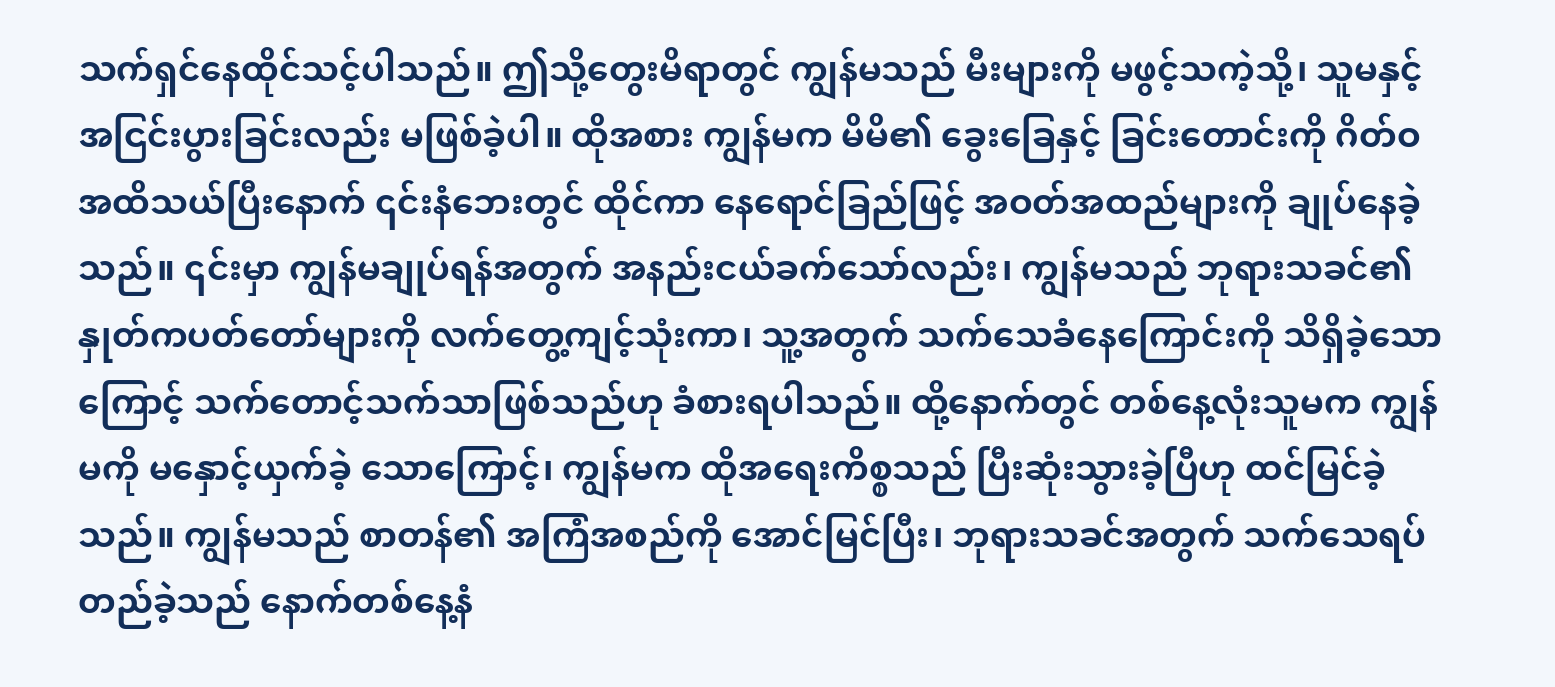သက်ရှင်နေထိုင်သင့်ပါသည်။ ဤသို့တွေးမိရာတွင် ကျွန်မသည် မီးများကို မဖွင့်သကဲ့သို့၊ သူမနှင့် အငြင်းပွားခြင်းလည်း မဖြစ်ခဲ့ပါ။ ထိုအစား ကျွန်မက မိမိ၏ ခွေးခြေနှင့် ခြင်းတောင်းကို ဂိတ်ဝအထိသယ်ပြီးနောက် ၎င်းနံဘေးတွင် ထိုင်ကာ နေရောင်ခြည်ဖြင့် အဝတ်အထည်များကို ချုပ်နေခဲ့သည်။ ၎င်းမှာ ကျွန်မချုပ်ရန်အတွက် အနည်းငယ်ခက်သော်လည်း၊ ကျွန်မသည် ဘုရားသခင်၏ နှုတ်ကပတ်တော်များကို လက်တွေ့ကျင့်သုံးကာ၊ သူ့အတွက် သက်သေခံနေကြောင်းကို သိရှိခဲ့သောကြောင့် သက်တောင့်သက်သာဖြစ်သည်ဟု ခံစားရပါသည်။ ထို့နောက်တွင် တစ်နေ့လုံးသူမက ကျွန်မကို မနှောင့်ယှက်ခဲ့ သောကြောင့်၊ ကျွန်မက ထိုအရေးကိစ္စသည် ပြီးဆုံးသွားခဲ့ပြီဟု ထင်မြင်ခဲ့သည်။ ကျွန်မသည် စာတန်၏ အကြံအစည်ကို အောင်မြင်ပြီး၊ ဘုရားသခင်အတွက် သက်သေရပ်တည်ခဲ့သည် နောက်တစ်နေ့နံ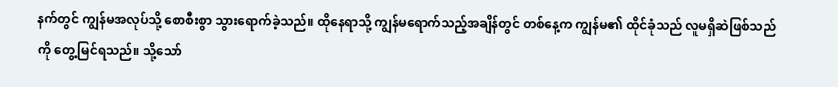နက်တွင် ကျွန်မအလုပ်သို့ စောစီးစွာ သွားရောက်ခဲ့သည်။ ထိုနေရာသို့ ကျွန်မရောက်သည့်အချိန်တွင် တစ်နေ့က ကျွန်မ၏ ထိုင်ခုံသည် လူမရှိဆဲဖြစ်သည်ကို တွေ့မြင်ရသည်။ သို့သော်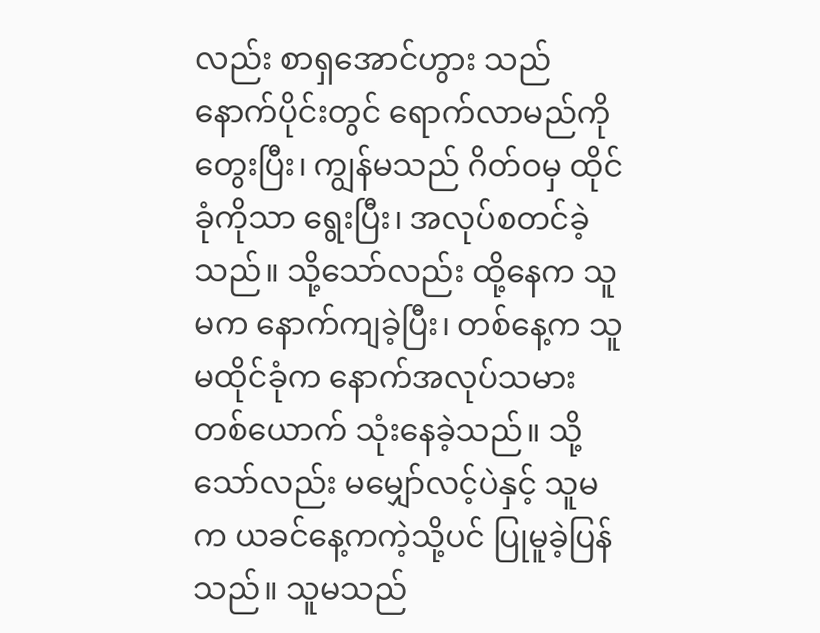လည်း စာရှအောင်ဟွား သည် နောက်ပိုင်းတွင် ရောက်လာမည်ကို တွေးပြီး၊ ကျွန်မသည် ဂိတ်ဝမှ ထိုင်ခုံကိုသာ ရွေးပြီး၊ အလုပ်စတင်ခဲ့သည်။ သို့သော်လည်း ထို့နေက သူမက နောက်ကျခဲ့ပြီး၊ တစ်နေ့က သူမထိုင်ခုံက နောက်အလုပ်သမားတစ်ယောက် သုံးနေခဲ့သည်။ သို့သော်လည်း မမျှော်လင့်ပဲနှင့် သူမက ယခင်နေ့ကကဲ့သို့ပင် ပြုမူခဲ့ပြန်သည်။ သူမသည်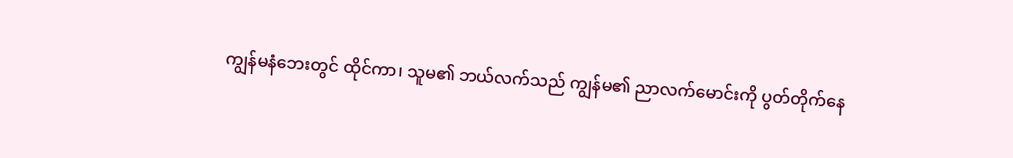ကျွန်မနံဘေးတွင် ထိုင်ကာ၊ သူမ၏ ဘယ်လက်သည် ကျွန်မ၏ ညာလက်မောင်းကို ပွတ်တိုက်နေ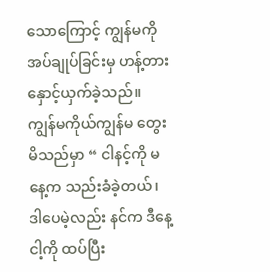သောကြောင့် ကျွန်မကို အပ်ချုပ်ခြင်းမှ ဟန့်တားနှောင့်ယှက်ခဲ့သည်။ ကျွန်မကိုယ်ကျွန်မ တွေးမိသည်မှာ “ ငါနင့်ကို မနေ့က သည်းခံခဲ့တယ်၊ ဒါပေမဲ့လည်း နင်က ဒီနေ့ ငါ့ကို ထပ်ပြီး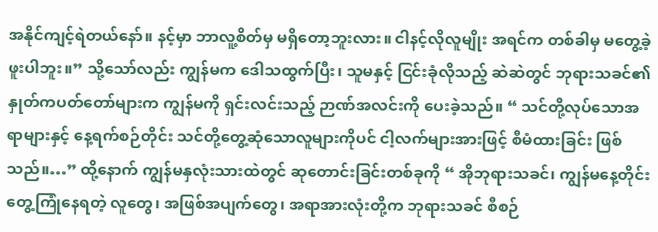အနိုင်ကျင့်ရဲတယ်နော်။ နင့်မှာ ဘာလူ့စိတ်မှ မရှိတော့ဘူးလား။ ငါနင့်လိုလူမျိုး အရင်က တစ်ခါမှ မတွေ့ခဲ့ဖူးပါဘူး။” သို့သော်လည်း ကျွန်မက ဒေါသထွက်ပြီး၊ သူမနှင့် ငြင်းခုံလိုသည့် ဆဲဆဲတွင် ဘုရားသခင်၏ နှုတ်ကပတ်တော်များက ကျွန်မကို ရှင်းလင်းသည့် ဉာဏ်အလင်းကို ပေးခဲ့သည်။ “ သင်တို့လုပ်သောအရာများနှင့် နေ့ရက်စဉ်တိုင်း သင်တို့တွေ့ဆုံသောလူများကိုပင် ငါ့လက်များအားဖြင့် စီမံထားခြင်း ဖြစ်သည်။…” ထို့နောက် ကျွန်မနှလုံးသားထဲတွင် ဆုတောင်းခြင်းတစ်ခုကို “ အိုဘုရားသခင်၊ ကျွန်မနေ့တိုင်းတွေ့ကြုံနေရတဲ့ လူတွေ၊ အဖြစ်အပျက်တွေ၊ အရာအားလုံးတို့က ဘုရားသခင် စီစဉ်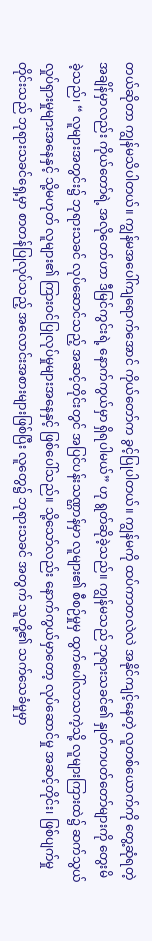တယ်ဆိုတာ ကျွန်မသိပါတယ်။ ကျွန်မအပေါ်ကျရောက်အောင် ကိုယ်တော်က ခွင့်ပြုပါတယ်။ ကျွန်မကို ထပ်ကာတလဲလဲ အနိုင်ကျင့်နေတဲ့ လူတစ်ယောက်ကို တွေ့ဆုံရတဲ့ အချိန်မှာလည်း ကိုယ်တော်ရဲ့ အလိုတော်ဟာ ဒီမြင်ကွင်းရဲ့ နောက်ကွယ်မှာ ရှိရပါမယ်” ဟု ရွတ်ဆိုခဲ့သည်။ ကျွန်မသည် ဘုရားသခင်၏ နှုတ်ကပတ်တော်များကို တွေးမိခဲ့သည်၊ “ လူများအတွင်း၌ ဘုရားသခင် လုပ်ဆောင်သည့် အဆင့်တိုင်းတွင် အပြင်ပန်းသဏ္ဌာန်မှာ လူများ၏ စီစဉ်မှုမှ ထွက်ပေါ်လာသကဲ့သို့ လူများကြားထဲ၌ ဆက်သွယ် လှုပ်ရှားမှုများအနေနှင့် သို့မဟုတ် လူများ၏ ကြားဝင်ပြုလုပ်မှုများအနေနှင့် ဖြစ်ပေါ်သည်။ သို့သော်လည်း နောက်ကွယ်မှာတော့ လုပ်ဆောင်မှု အဆင့်တိုင်း၊ ဖြစ်ပျက်မှုတိုင်းသည် ဘုရားသခင်ရှေ့မှာ စာတန်ပြုလုပ်သည့် အလောင်းအစားများဖြစ်ပြီး လူတွေ၌ ဘုရားသခင် အတွက် သူတို့၏ သက်သေခံမှုမှာ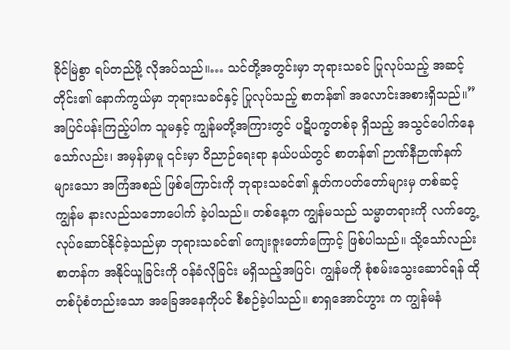ခိုင်မြဲစွာ ရပ်တည်ဖို့ လိုအပ်သည်။… သင်တို့အတွင်းမှာ ဘုရားသခင် ပြုလုပ်သည့် အဆင့်တိုင်း၏ နောက်ကွယ်မှာ ဘုရားသခင်နှင့် ပြုလုပ်သည့် စာတန်၏ အလောင်းအစားရှိသည်။” အပြင်ပန်းကြည့်ပါက သူမနှင့် ကျွန်မတို့အကြားတွင် ပဋိပက္ခတစ်ခု ရှိသည့် အသွင်ပေါက်နေသော်လည်း၊ အမှန်မှာမူ ၎င်းမှာ ဝိညာဉ်ရေးရာ နယ်ပယ်တွင် စာတန်၏ ဉာဏ်နီဉာဏ်နက်များသော အကြံအစည် ဖြစ်ကြောင်းကို ဘုရားသခင်၏ နှုတ်ကပတ်တော်များမှ တစ်ဆင့် ကျွန်မ နားလည်သဘောပေါက် ခဲ့ပါသည်။ တစ်နေ့က ကျွန်မသည် သမ္မာတရားကို လက်တွေ့လုပ်ဆောင်နိုင်ခဲ့သည်မှာ ဘုရားသခင်၏ ကျေးဇူးတော်ကြောင့် ဖြစ်ပါသည်။ သို့သော်လည်း စာတန်က အနိုင်ယူခြင်းကို ဝန်ခံလိုခြင်း မရှိသည့်အပြင်၊ ကျွန်မကို စုံစမ်းသွေးဆောင်ရန် ထိုတစ်ပုံစံတည်းသော အခြေအနေကိုပင် စီစဉ်ခဲ့ပါသည်။ စာရှအောင်ဟွား က ကျွန်မနံ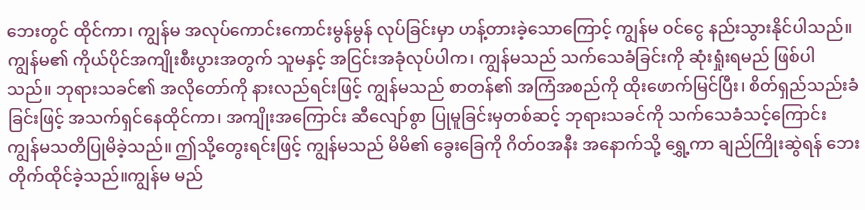ဘေးတွင် ထိုင်ကာ၊ ကျွန်မ အလုပ်ကောင်းကောင်းမွန်မွန် လုပ်ခြင်းမှာ ဟန့်တားခဲ့သောကြောင့် ကျွန်မ ဝင်ငွေ နည်းသွားနိုင်ပါသည်။ ကျွန်မ၏ ကိုယ်ပိုင်အကျိုးစီးပွားအတွက် သူမနှင့် အငြင်းအခုံလုပ်ပါက၊ ကျွန်မသည် သက်သေခံခြင်းကို ဆုံးရှုံးရမည် ဖြစ်ပါသည်။ ဘုရားသခင်၏ အလိုတော်ကို နားလည်ရင်းဖြင့် ကျွန်မသည် စာတန်၏ အကြံအစည်ကို ထိုးဖောက်မြင်ပြီး၊ စိတ်ရှည်သည်းခံခြင်းဖြင့် အသက်ရှင်နေထိုင်ကာ၊ အကျိုးအကြောင်း ဆီလျော်စွာ ပြုမူခြင်းမှတစ်ဆင့် ဘုရားသခင်ကို သက်သေခံသင့်ကြောင်း ကျွန်မသတိပြုမိခဲ့သည်။ ဤသို့တွေးရင်းဖြင့် ကျွန်မသည် မိမိ၏ ခွေးခြေကို ဂိတ်ဝအနီး အနောက်သို့ ရွှေ့ကာ ချည်ကြိုးဆွဲရန် ဘေးတိုက်ထိုင်ခဲ့သည်။ကျွန်မ မည်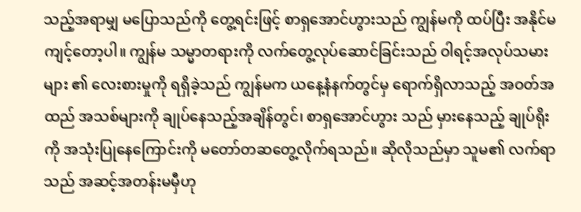သည့်အရာမျှ မပြောသည်ကို တွေ့ရင်းဖြင့် စာရှအောင်ဟွားသည် ကျွန်မကို ထပ်ပြီး အနိုင်မကျင့်တော့ပါ။ ကျွန်မ သမ္မာတရားကို လက်တွေ့လုပ်ဆောင်ခြင်းသည် ဝါရင့်အလုပ်သမားများ ၏ လေးစားမှုကို ရရှိခဲ့သည် ကျွန်မက ယနေ့နံနက်တွင်မှ ရောက်ရှိလာသည့် အဝတ်အထည် အသစ်များကို ချုပ်နေသည့်အချိန်တွင်၊ စာရှအောင်ဟွား သည် မှားနေသည့် ချုပ်ရိုးကို အသုံးပြုနေကြောင်းကို မတော်တဆတွေ့လိုက်ရသည်။ ဆိုလိုသည်မှာ သူမ၏ လက်ရာသည် အဆင့်အတန်းမမှီဟု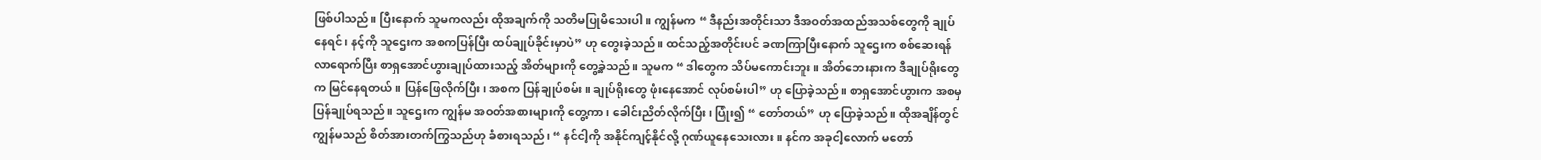ဖြစ်ပါသည်။ ပြီးနောက် သူမကလည်း ထိုအချက်ကို သတိမပြုမိသေးပါ။ ကျွန်မက “ ဒီနည်းအတိုင်းသာ ဒီအဝတ်အထည်အသစ်တွေကို ချုပ်နေရင်၊ နင့်ကို သူဌေးက အစကပြန်ပြီး ထပ်ချုပ်ခိုင်းမှာပဲ” ဟု တွေးခဲ့သည်။ ထင်သည့်အတိုင်းပင် ခဏကြာပြီးနောက် သူဌေးက စစ်ဆေးရန် လာရောက်ပြီး စာရှအောင်ဟွားချုပ်ထားသည့် အိတ်များကို တွေ့ခဲ့သည်။ သူမက “ ဒါတွေက သိပ်မကောင်းဘူး။ အိတ်ဘေးနားက ဒီချုပ်ရိုးတွေက မြင်နေရတယ်။ ပြန်ဖြေလိုက်ပြီး၊ အစက ပြန်ချုပ်စမ်း။ ချုပ်ရိုးတွေ ဖုံးနေအောင် လုပ်စမ်းပါ” ဟု ပြောခဲ့သည်။ စာရှအောင်ဟွားက အစမှပြန်ချုပ်ရသည်။ သူဌေးက ကျွန်မ အဝတ်အစားများကို တွေ့ကာ၊ ခေါင်းညိတ်လိုက်ပြီး၊ ပြုံး၍ “ တော်တယ်” ဟု ပြောခဲ့သည်။ ထိုအချိန်တွင် ကျွန်မသည် စိတ်အားတက်ကြွသည်ဟု ခံစားရသည်၊ “ နင်ငါ့ကို အနိုင်ကျင့်နိုင်လို့ ဂုဏ်ယူနေသေးလား။ နင်က အခုငါ့လောက် မတော်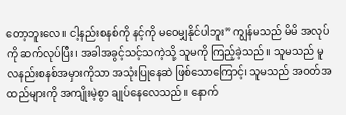တော့ဘူးလေ။ ငါ့နည်းစနစ်ကို နင့်ကို မဝေမျှနိုင်ပါဘူး” ကျွန်မသည် မိမိ အလုပ်ကို ဆက်လုပ်ပြီး၊ အခါအခွင့်သင့်သကဲ့သို့ သူမကို ကြည့်ခဲ့သည်။ သူမသည် မူလနည်းစနစ်အမှားကိုသာ အသုံးပြုနေဆဲ ဖြစ်သောကြောင့်၊ သူမသည် အဝတ်အထည်များကို အကျိုးမဲ့စွာ ချုပ်နေလေသည်။ နောက်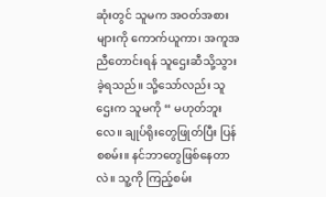ဆုံးတွင် သူမက အဝတ်အစားများကို ကောက်ယူကာ၊ အကူအညီတောင်းရန် သူဌေးဆီသို့သွားခဲ့ရသည်။ သို့သော်လည်း သူဌေးက သူမကို “ မဟုတ်ဘူးလေ။ ချုပ်ရိုးတွေဖြုတ်ပြီး ပြန်စစမ်း။ နင်ဘာတွေဖြစ်နေတာလဲ။ သူ့ကို ကြည့်စမ်း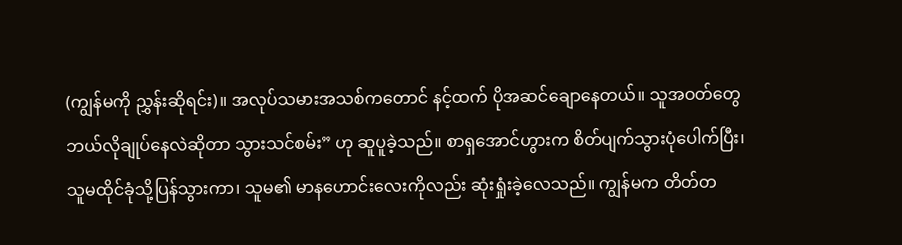(ကျွန်မကို ညွှန်းဆိုရင်း)။ အလုပ်သမားအသစ်ကတောင် နင့်ထက် ပိုအဆင်ချောနေတယ်။ သူအဝတ်တွေ ဘယ်လိုချုပ်နေလဲဆိုတာ သွားသင်စမ်း” ဟု ဆူပူခဲ့သည်။ စာရှအောင်ဟွားက စိတ်ပျက်သွားပုံပေါက်ပြီး၊ သူမထိုင်ခုံသို့ပြန်သွားကာ၊ သူမ၏ မာနဟောင်းလေးကိုလည်း ဆုံးရှုံးခဲ့လေသည်။ ကျွန်မက တိတ်တ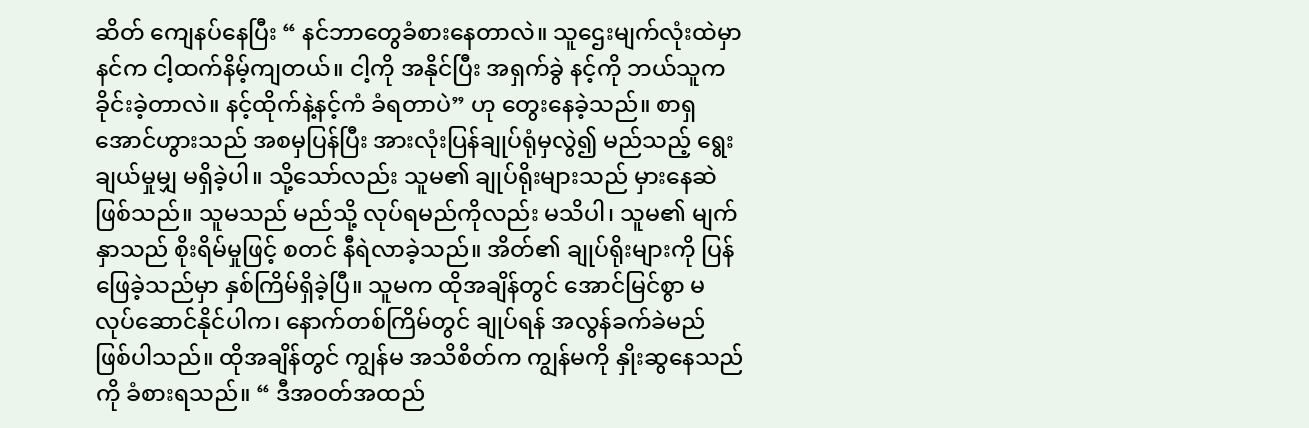ဆိတ် ကျေနပ်နေပြီး “ နင်ဘာတွေခံစားနေတာလဲ။ သူဌေးမျက်လုံးထဲမှာ နင်က ငါ့ထက်နိမ့်ကျတယ်။ ငါ့ကို အနိုင်ပြီး အရှက်ခွဲ နင့်ကို ဘယ်သူက ခိုင်းခဲ့တာလဲ။ နင့်ထိုက်နဲ့နင့်ကံ ခံရတာပဲ” ဟု တွေးနေခဲ့သည်။ စာရှအောင်ဟွားသည် အစမှပြန်ပြီး အားလုံးပြန်ချုပ်ရုံမှလွဲ၍ မည်သည့် ရွေးချယ်မှုမျှ မရှိခဲ့ပါ။ သို့သော်လည်း သူမ၏ ချုပ်ရိုးများသည် မှားနေဆဲ ဖြစ်သည်။ သူမသည် မည်သို့ လုပ်ရမည်ကိုလည်း မသိပါ၊ သူမ၏ မျက်နှာသည် စိုးရိမ်မှုဖြင့် စတင် နီရဲလာခဲ့သည်။ အိတ်၏ ချုပ်ရိုးများကို ပြန်ဖြေခဲ့သည်မှာ နှစ်ကြိမ်ရှိခဲ့ပြီ။ သူမက ထိုအချိန်တွင် အောင်မြင်စွာ မလုပ်ဆောင်နိုင်ပါက၊ နောက်တစ်ကြိမ်တွင် ချုပ်ရန် အလွန်ခက်ခဲမည် ဖြစ်ပါသည်။ ထိုအချိန်တွင် ကျွန်မ အသိစိတ်က ကျွန်မကို နှိုးဆွနေသည်ကို ခံစားရသည်။ “ ဒီအဝတ်အထည်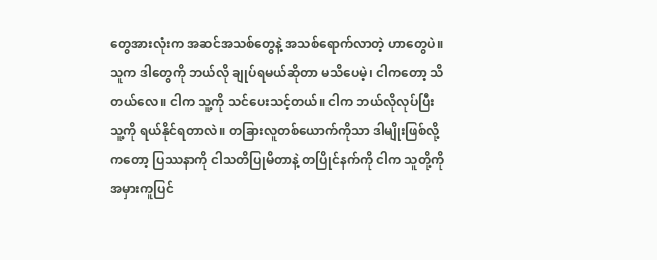တွေအားလုံးက အဆင်အသစ်တွေနဲ့ အသစ်ရောက်လာတဲ့ ဟာတွေပဲ။ သူက ဒါတွေကို ဘယ်လို ချုပ်ရမယ်ဆိုတာ မသိပေမဲ့၊ ငါကတော့ သိတယ်လေ။ ငါက သူ့ကို သင်ပေးသင့်တယ်။ ငါက ဘယ်လိုလုပ်ပြီး သူ့ကို ရယ်နိုင်ရတာလဲ။ တခြားလူတစ်ယောက်ကိုသာ ဒါမျိုးဖြစ်လို့ကတော့ ပြဿနာကို ငါသတိပြုမိတာနဲ့ တပြိုင်နက်ကို ငါက သူတို့ကို အမှားကူပြင်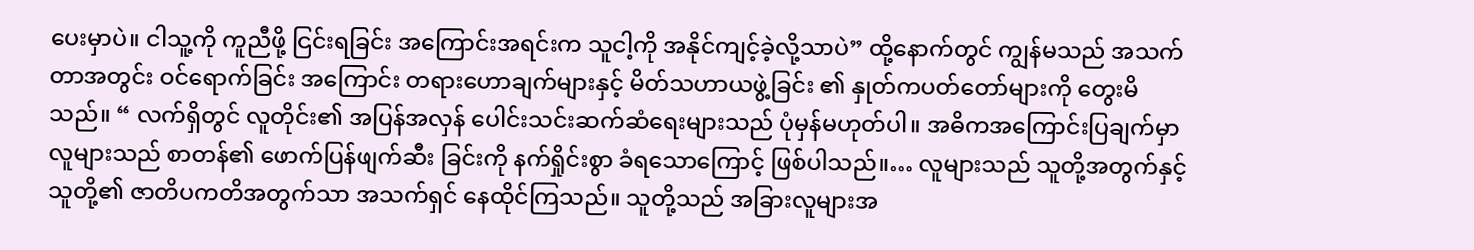ပေးမှာပဲ။ ငါသူ့ကို ကူညီဖို့ ငြင်းရခြင်း အကြောင်းအရင်းက သူငါ့ကို အနိုင်ကျင့်ခဲ့လို့သာပဲ” ထို့နောက်တွင် ကျွန်မသည် အသက်တာအတွင်း ဝင်ရောက်ခြင်း အကြောင်း တရားဟောချက်များနှင့် မိတ်သဟာယဖွဲ့ခြင်း ၏ နှုတ်ကပတ်တော်များကို တွေးမိသည်။ “ လက်ရှိတွင် လူတိုင်း၏ အပြန်အလှန် ပေါင်းသင်းဆက်ဆံရေးများသည် ပုံမှန်မဟုတ်ပါ။ အဓိကအကြောင်းပြချက်မှာ လူများသည် စာတန်၏ ဖောက်ပြန်ဖျက်ဆီး ခြင်းကို နက်ရှိုင်းစွာ ခံရသောကြောင့် ဖြစ်ပါသည်။… လူများသည် သူတို့အတွက်နှင့် သူတို့၏ ဇာတိပကတိအတွက်သာ အသက်ရှင် နေထိုင်ကြသည်။ သူတို့သည် အခြားလူများအ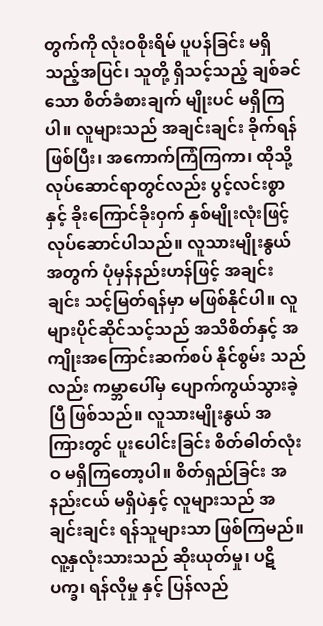တွက်ကို လုံးဝစိုးရိမ် ပူပန်ခြင်း မရှိသည့်အပြင်၊ သူတို့ ရှိသင့်သည့် ချစ်ခင်သော စိတ်ခံစားချက် မျိုးပင် မရှိကြပါ။ လူများသည် အချင်းချင်း ခိုက်ရန်ဖြစ်ပြီး၊ အကောက်ကြံကြကာ၊ ထိုသို့ လုပ်ဆောင်ရာတွင်လည်း ပွင့်လင်းစွာနှင့် ခိုးကြောင်ခိုးဝှက် နှစ်မျိုးလုံးဖြင့် လုပ်ဆောင်ပါသည်။ လူသားမျိုးနွယ် အတွက် ပုံမှန်နည်းဟန်ဖြင့် အချင်းချင်း သင့်မြတ်ရန်မှာ မဖြစ်နိုင်ပါ။ လူများပိုင်ဆိုင်သင့်သည် အသိစိတ်နှင့် အကျိုးအကြောင်းဆက်စပ် နိုင်စွမ်း သည်လည်း ကမ္ဘာပေါ်မှ ပျောက်ကွယ်သွားခဲ့ပြီ ဖြစ်သည်။ လူသားမျိုးနွယ် အကြားတွင် ပူးပေါင်းခြင်း စိတ်ဓါတ်လုံးဝ မရှိကြတော့ပါ။ စိတ်ရှည်ခြင်း အနည်းငယ် မရှိပဲနှင့် လူများသည် အချင်းချင်း ရန်သူများသာ ဖြစ်ကြမည်။ လူ့နှလုံးသားသည် ဆိုးယုတ်မှု၊ ပဋိပက္ခ၊ ရန်လိုမှု နှင့် ပြန်လည်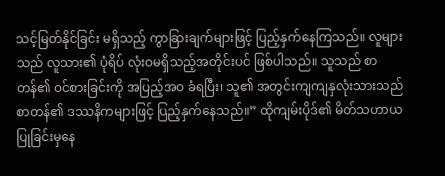သင့်မြတ်နိုင်ခြင်း မရှိသည့် ကွာခြားချက်များဖြင့် ပြည့်နှက်နေကြသည်။ လူများသည် လူသား၏ ပုံရိပ် လုံးဝမရှိသည့်အတိုင်းပင် ဖြစ်ပါသည်။ သူသည် စာတန်၏ ဝင်စားခြင်းကို အပြည့်အဝ ခံရပြီး၊ သူ၏ အတွင်းကျကျနှလုံးသားသည် စာတန်၏ ဒဿနိကများဖြင့် ပြည့်နှက်နေသည်။” ထိုကျမ်းပိုဒ်၏ မိတ်သဟာယပြုခြင်းမှနေ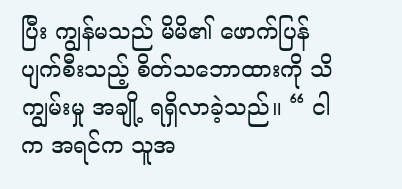ပြီး ကျွန်မသည် မိမိ၏ ဖောက်ပြန်ပျက်စီးသည့် စိတ်သဘောထားကို သိကျွမ်းမှု အချို့ ရရှိလာခဲ့သည်။ “ ငါက အရင်က သူအ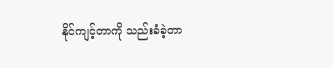နိုင်ကျင့်တာကို သည်းခံခဲ့တာ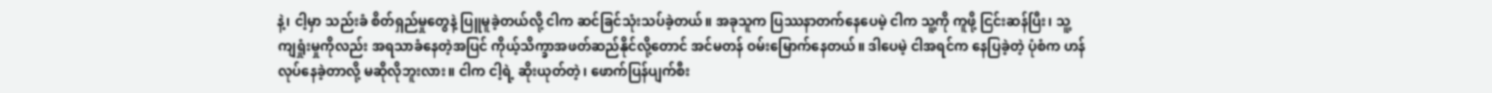နဲ့၊ ငါ့မှာ သည်းခံ စိတ်ရှည်မှုတွေနဲ့ ပြူမူခဲ့တယ်လို့ ငါက ဆင်ခြင်သုံးသပ်ခဲ့တယ်။ အခုသူက ပြဿနာတက်နေပေမဲ့ ငါက သူ့ကို ကူဖို့ ငြင်းဆန်ပြီး၊ သူ့ကျရှုံးမှုကိုလည်း အရသာခံနေတဲ့အပြင် ကိုယ့်သိက္ခာအဖတ်ဆည်နိုင်လို့တောင် အင်မတန် ဝမ်းမြောက်နေတယ်။ ဒါပေမဲ့ ငါအရင်က နေပြခဲ့တဲ့ ပုံစံက ဟန်လုပ်နေခဲ့တာလို့ မဆိုလိုဘူးလား။ ငါက ငါ့ရဲ့ ဆိုးယုတ်တဲ့၊ ဖောက်ပြန်ပျက်စီး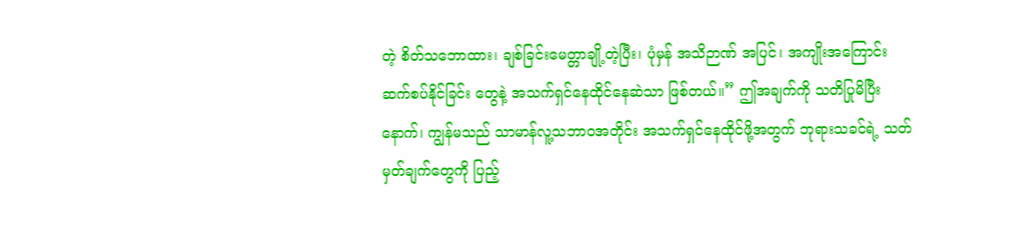တဲ့ စိတ်သဘောထား၊ ချစ်ခြင်းမေတ္တာချို့တဲ့ပြီး၊ ပုံမှန် အသိဉာဏ် အပြင်၊ အကျိုးအကြောင်း ဆက်စပ်နိုင်ခြင်း တွေနဲ့ အသက်ရှင်နေထိုင်နေဆဲသာ ဖြစ်တယ်။” ဤအချက်ကို သတိပြုမိပြီးနောက်၊ ကျွန်မသည် သာမာန်လူ့သဘာဝအတိုင်း အသက်ရှင်နေထိုင်ဖို့အတွက် ဘုရားသခင်ရဲ့ သတ်မှတ်ချက်တွေကို ပြည့်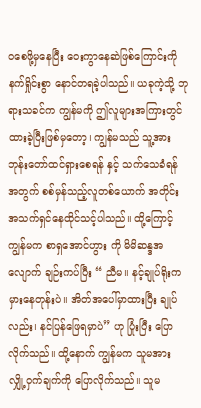ဝစေဖို့မှနေပြီး ဝေးကွာနေဆဲဖြစ်ကြောင်းကို နက်ရှိုင်းစွာ နောင်တရခဲ့ပါသည်။ ယခုကဲ့သို့ ဘုရားသခင်က ကျွန်မကို ဤလူများအကြားတွင် ထားခဲ့ပြီးဖြစ်မှတော့၊ ကျွန်မသည် သူ့အား ဘုန်းတော်ထင်ရှားစေရန် နှင့် သက်သေခံရန် အတွက် စစ်မှန်သည့်လူတစ်ယောက် အတိုင်း အသက်ရှင်နေထိုင်သင့်ပါသည်။ ထို့ကြောင့် ကျွန်မက စာရှအောင်ဟွား ကို မိမိဆန္ဒအလျောက် ချဉ်းကပ်ပြီး “ ညီမ။ နင့်ချုပ်ရိုးက မှားနေတုန်းပဲ။ အိတ်အပေါ်မှာထားပြီး ချုပ်လည်း၊ နင်ပြန်ဖြေရမှာပဲ” ဟု ပြုံးပြီး ပြောလိုက်သည်။ ထို့နောက် ကျွန်မက သူမအား လျှို့ဝှက်ချက်ကို ပြောလိုက်သည်။ သူမ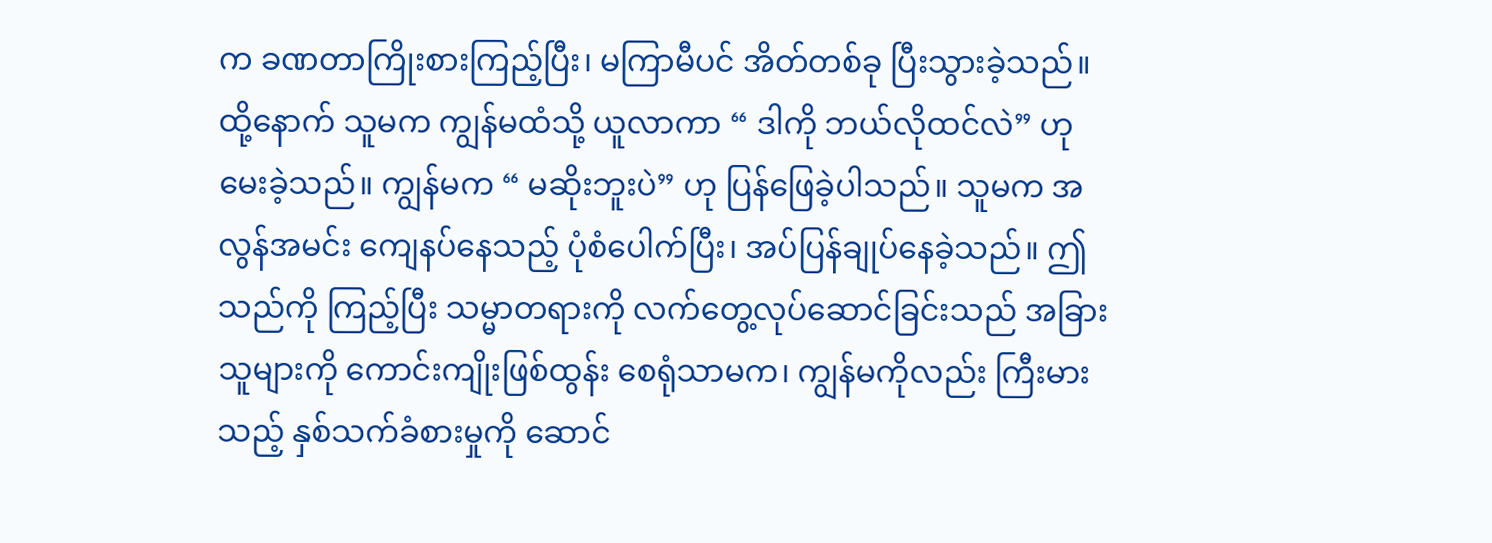က ခဏတာကြိုးစားကြည့်ပြီး၊ မကြာမီပင် အိတ်တစ်ခု ပြီးသွားခဲ့သည်။ ထို့နောက် သူမက ကျွန်မထံသို့ ယူလာကာ “ ဒါကို ဘယ်လိုထင်လဲ” ဟု မေးခဲ့သည်။ ကျွန်မက “ မဆိုးဘူးပဲ” ဟု ပြန်ဖြေခဲ့ပါသည်။ သူမက အလွန်အမင်း ကျေနပ်နေသည့် ပုံစံပေါက်ပြီး၊ အပ်ပြန်ချုပ်နေခဲ့သည်။ ဤသည်ကို ကြည့်ပြီး သမ္မာတရားကို လက်တွေ့လုပ်ဆောင်ခြင်းသည် အခြားသူများကို ကောင်းကျိုးဖြစ်ထွန်း စေရုံသာမက၊ ကျွန်မကိုလည်း ကြီးမားသည့် နှစ်သက်ခံစားမှုကို ဆောင်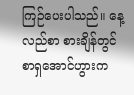ကြဉ်ပေးပါသည်။ နေ့လည်စာ စားချိန်တွင် စာရှအောင်ဟွားက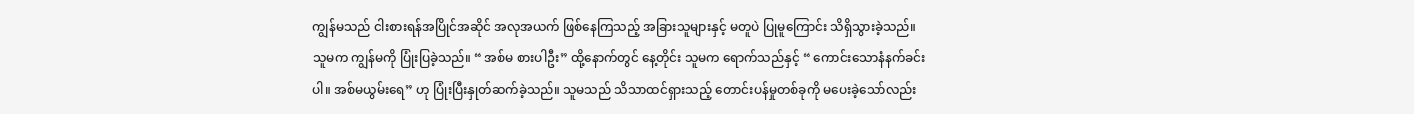ကျွန်မသည် ငါးစားရန်အပြိုင်အဆိုင် အလုအယက် ဖြစ်နေကြသည့် အခြားသူများနှင့် မတူပဲ ပြုမူကြောင်း သိရှိသွားခဲ့သည်။ သူမက ကျွန်မကို ပြုံးပြခဲ့သည်။ “ အစ်မ စားပါဦး” ထို့နောက်တွင် နေ့တိုင်း သူမက ရောက်သည်နှင့် “ ကောင်းသောနံနက်ခင်းပါ။ အစ်မယွမ်းရေ” ဟု ပြုံးပြီးနှုတ်ဆက်ခဲ့သည်။ သူမသည် သိသာထင်ရှားသည့် တောင်းပန်မှုတစ်ခုကို မပေးခဲ့သော်လည်း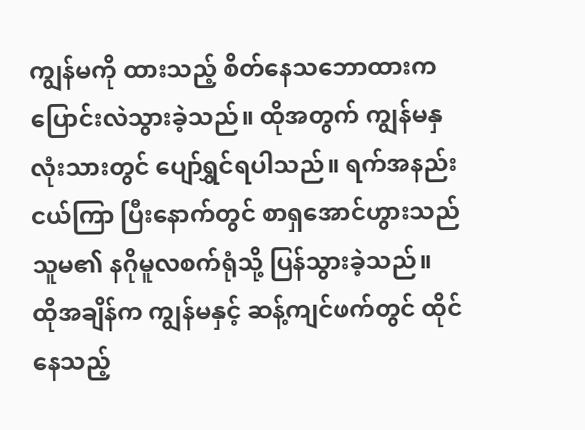ကျွန်မကို ထားသည့် စိတ်နေသဘောထားက ပြောင်းလဲသွားခဲ့သည်။ ထိုအတွက် ကျွန်မနှလုံးသားတွင် ပျော်ရွှင်ရပါသည်။ ရက်အနည်းငယ်ကြာ ပြီးနောက်တွင် စာရှအောင်ဟွားသည် သူမ၏ နဂိုမူလစက်ရုံသို့ ပြန်သွားခဲ့သည်။ ထိုအချိန်က ကျွန်မနှင့် ဆန့်ကျင်ဖက်တွင် ထိုင်နေသည့်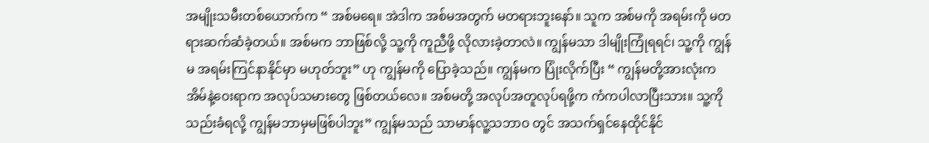အမျိုးသမီးတစ်ယောက်က “ အစ်မရေ။ အဲဒါက အစ်မအတွက် မတရားဘူးနော်။ သူက အစ်မကို အရမ်းကို မတရားဆက်ဆံခဲ့တယ်။ အစ်မက ဘာဖြစ်လို့ သူ့ကို ကူညီဖို့ လိုလားခဲ့တာလဲ။ ကျွန်မသာ ဒါမျိုးကြုံရရင်၊ သူ့ကို ကျွန်မ အရမ်းကြင်နာနိုင်မှာ မဟုတ်ဘူး” ဟု ကျွန်မကို ပြောခဲ့သည်။ ကျွန်မက ပြုံးလိုက်ပြီး “ ကျွန်မတို့အားလုံးက အိမ်နဲ့ဝေးရာက အလုပ်သမားတွေ ဖြစ်တယ်လေ။ အစ်မတို့ အလုပ်အတူလုပ်ရဖို့က ကံကပါလာပြီးသား။ သူ့ကို သည်းခံရလို့ ကျွန်မဘာမှမဖြစ်ပါဘူး” ကျွန်မသည် သာမာန်လူ့သဘာဝ တွင် အသက်ရှင်နေထိုင်နိုင်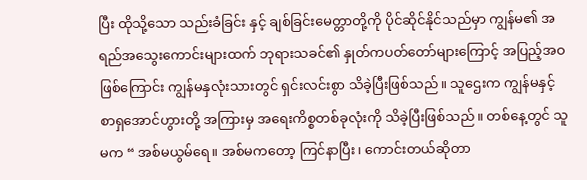ပြီး ထိုသို့သော သည်းခံခြင်း နှင့် ချစ်ခြင်းမေတ္တာတို့ကို ပိုင်ဆိုင်နိုင်သည်မှာ ကျွန်မ၏ အရည်အသွေးကောင်းများထက် ဘုရားသခင်၏ နှုတ်ကပတ်တော်များကြောင့် အပြည့်အဝ ဖြစ်ကြောင်း ကျွန်မနှလုံးသားတွင် ရှင်းလင်းစွာ သိခဲ့ပြီးဖြစ်သည်။ သူဌေးက ကျွန်မနှင့် စာရှအောင်ဟွားတို့ အကြားမှ အရေးကိစ္စတစ်ခုလုံးကို သိခဲ့ပြီးဖြစ်သည်။ တစ်နေ့တွင် သူမက “ အစ်မယွမ်ရေ။ အစ်မကတော့ ကြင်နာပြီး၊ ကောင်းတယ်ဆိုတာ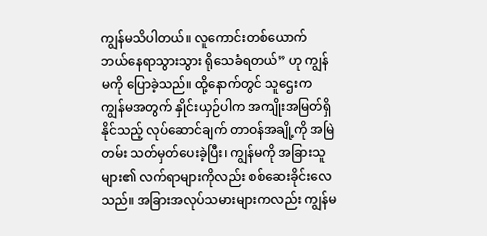ကျွန်မသိပါတယ်။ လူကောင်းတစ်ယောက် ဘယ်နေရာသွားသွား ရိုသေခံရတယ်” ဟု ကျွန်မကို ပြောခဲ့သည်။ ထို့နောက်တွင် သူဌေးက ကျွန်မအတွက် နှိုင်းယှဉ်ပါက အကျိုးအမြတ်ရှိနိုင်သည့် လုပ်ဆောင်ချက် တာဝန်အချို့ကို အမြဲတမ်း သတ်မှတ်ပေးခဲ့ပြီး၊ ကျွန်မကို အခြားသူများ၏ လက်ရာများကိုလည်း စစ်ဆေးခိုင်းလေသည်။ အခြားအလုပ်သမားများကလည်း ကျွန်မ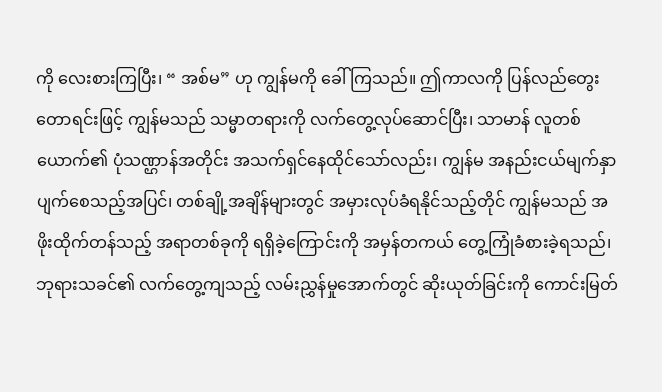ကို လေးစားကြပြီး၊ “ အစ်မ” ဟု ကျွန်မကို ခေါ်ကြသည်။ ဤကာလကို ပြန်လည်တွေးတောရင်းဖြင့် ကျွန်မသည် သမ္မာတရားကို လက်တွေ့လုပ်ဆောင်ပြီး၊ သာမာန် လူတစ်ယောက်၏ ပုံသဏ္ဌာန်အတိုင်း အသက်ရှင်နေထိုင်သော်လည်း၊ ကျွန်မ အနည်းငယ်မျက်နှာပျက်စေသည့်အပြင်၊ တစ်ချို့အချိန်များတွင် အမှားလုပ်ခံရနိုင်သည့်တိုင် ကျွန်မသည် အဖိုးထိုက်တန်သည့် အရာတစ်ခုကို ရရှိခဲ့ကြောင်းကို အမှန်တကယ် တွေ့ကြုံခံစားခဲ့ရသည်၊ ဘုရားသခင်၏ လက်တွေ့ကျသည့် လမ်းညွှန်မှုအောက်တွင် ဆိုးယုတ်ခြင်းကို ကောင်းမြတ်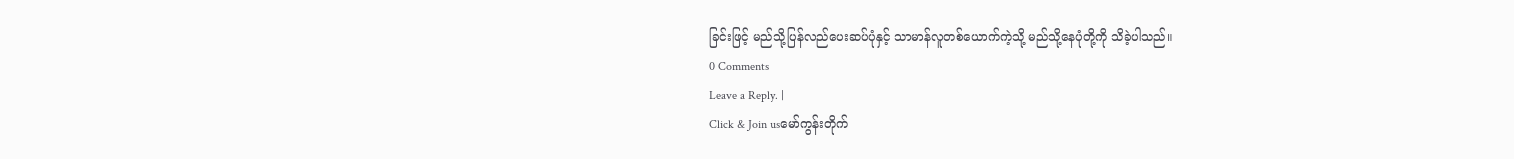ခြင်းဖြင့် မည်သို့ပြန်လည်ပေးဆပ်ပုံနှင့် သာမာန်လူတစ်ယောက်ကဲ့သို့ မည်သို့နေပုံတို့ကို သိခဲ့ပါသည်။
0 Comments
Leave a Reply. |
Click & Join usမော်ကွန်းတိုက်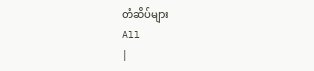တံဆိပ်များ
All
|